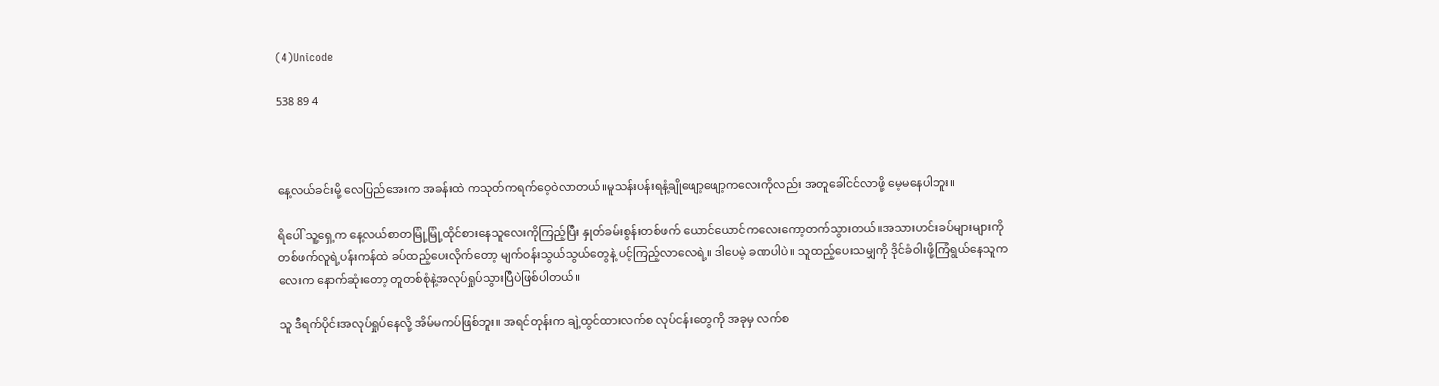(4)Unicode

538 89 4



နေ့လယ်ခင်းမို့ လေပြည်အေးက အခန်းထဲ ကသုတ်ကရက်ဝေ့ဝဲလာတယ်။မူသန်းပန်းရနံ့ချိုဖျော့ဖျော့ကလေးကိုလည်း အတူခေါ်ငင်လာဖို့ မေ့မနေပါဘူး။

ရိပေါ် သူ့ရှေ့က နေ့လယ်စာတမြုံ့မြုံ့ထိုင်စားနေသူလေးကိုကြည့်ပြီး နှုတ်ခမ်းစွန်းတစ်ဖက် ယောင်ယောင်ကလေးကော့တက်သွားတယ်။အသားဟင်းခပ်များများကို တစ်ဖက်လူရဲ့ပန်းကန်ထဲ ခပ်ထည့်ပေးလိုက်တော့ မျက်ဝန်းသွယ်သွယ်တွေနဲ့ ပင့်ကြည့်လာလေရဲ့။ ဒါပေမဲ့ ခဏပါပဲ။ သူထည့်ပေးသမျှကို ဒိုင်ခံဝါးဖို့ကြံရွယ်နေသူကလေးက နောက်ဆုံးတော့ တူတစ်စုံနဲ့အလုပ်ရှုပ်သွားပြီပဲဖြစ်ပါတယ်။

သူ ဒီရက်ပိုင်းအလုပ်ရှုပ်နေလို့ အိမ်မကပ်ဖြစ်ဘူး။ အရင်တုန်းက ချဲ့ထွင်ထားလက်စ လုပ်ငန်းတွေကို အခုမှ လက်စ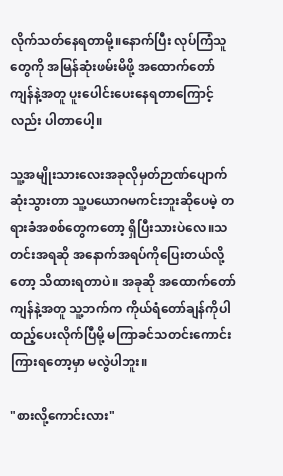လိုက်သတ်နေရတာမို့။နောက်ပြီး လုပ်ကြံသူတွေကို အမြန်ဆုံးဖမ်းမိဖို့ အထောက်တော်ကျန်နဲ့အတူ ပူးပေါင်းပေးနေရတာကြောင့်လည်း ပါတာပေါ့။

သူ့အမျိုးသားလေးအခုလိုမှတ်ဉာဏ်ပျောက်ဆုံးသွားတာ သူ့ပယောဂမကင်းဘူးဆိုပေမဲ့ တရားခံအစစ်တွေကတော့ ရှိပြီးသားပဲလေ။သတင်းအရဆို အနောက်အရပ်ကိုပြေးတယ်လို့တော့ သိထားရတာပဲ။ အခုဆို အထောက်တော်ကျန်နဲ့အတူ သူ့ဘက်က ကိုယ်ရံတော်ချန်ကိုပါ ထည့်ပေးလိုက်ပြီမို့ မကြာခင်သတင်းကောင်းကြားရတော့မှာ မလွဲပါဘူး။

"စားလို့ကောင်းလား"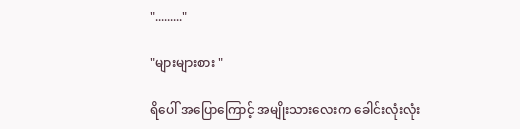"........."

"များများစား "

ရိပေါ် အပြောကြောင့် အမျိုးသားလေးက ခေါင်းလုံးလုံး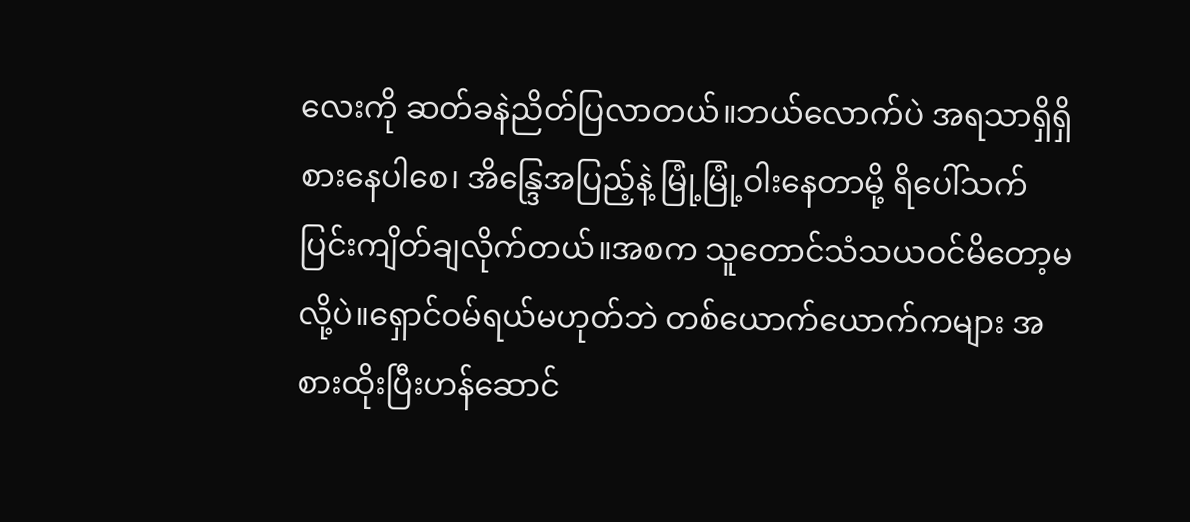လေးကို ဆတ်ခနဲညိတ်ပြလာတယ်။ဘယ်လောက်ပဲ အရသာရှိရှိစားနေပါစေ၊ အိန္ဒြေအပြည့်နဲ့ မြုံ့မြုံ့ဝါးနေတာမို့ ရိပေါ်သက်ပြင်းကျိတ်ချလိုက်တယ်။အစက သူတောင်သံသယဝင်မိတော့မလို့ပဲ။ရှောင်ဝမ်ရယ်မဟုတ်ဘဲ တစ်ယောက်ယောက်ကများ အစားထိုးပြီးဟန်ဆောင်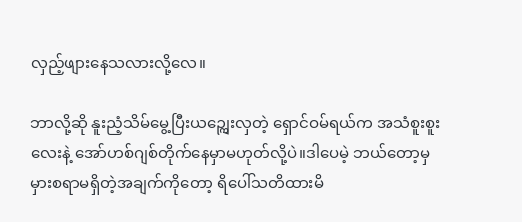လှည့်ဖျားနေသလားလို့လေ။

ဘာလို့ဆို နူးညံ့သိမ်မွေ့ပြီးယဉ္ကျေးလှတဲ့ ရှောင်ဝမ်ရယ်က အသံစူးစူးလေးနဲ့ အော်ဟစ်ဂျစ်တိုက်နေမှာမဟုတ်လို့ပဲ။ဒါပေမဲ့ ဘယ်တော့မှမှားစရာမရှိတဲ့အချက်ကိုတော့ ရိပေါ်သတိထားမိ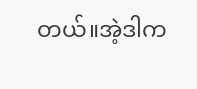တယ်။အဲ့ဒါက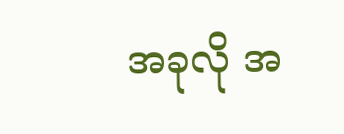အခုလို အ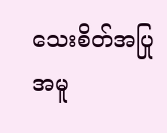သေးစိတ်အပြုအမူ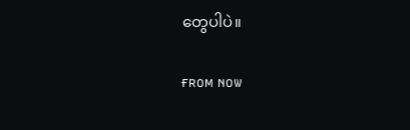တွေပါပဲ။

ғʀᴏᴍ ɴᴏᴡ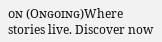ᴏɴ (Oɴɢᴏɪɴɢ)Where stories live. Discover now